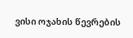ვისი ოჯახის წევრების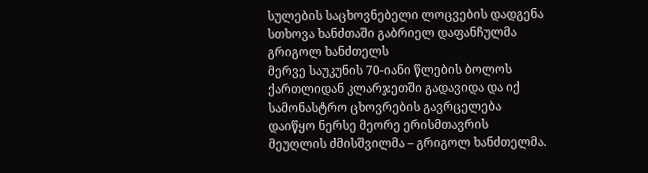სულების საცხოვნებელი ლოცვების დადგენა სთხოვა ხანძთაში გაბრიელ დაფანჩულმა გრიგოლ ხანძთელს
მერვე საუკუნის 70-იანი წლების ბოლოს ქართლიდან კლარჯეთში გადავიდა და იქ სამონასტრო ცხოვრების გავრცელება დაიწყო ნერსე მეორე ერისმთავრის მეუღლის ძმისშვილმა – გრიგოლ ხანძთელმა.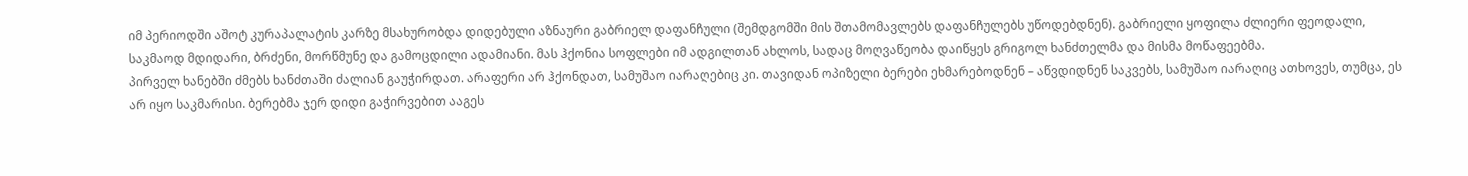იმ პერიოდში აშოტ კურაპალატის კარზე მსახურობდა დიდებული აზნაური გაბრიელ დაფანჩული (შემდგომში მის შთამომავლებს დაფანჩულებს უწოდებდნენ). გაბრიელი ყოფილა ძლიერი ფეოდალი, საკმაოდ მდიდარი, ბრძენი, მორწმუნე და გამოცდილი ადამიანი. მას ჰქონია სოფლები იმ ადგილთან ახლოს, სადაც მოღვაწეობა დაიწყეს გრიგოლ ხანძთელმა და მისმა მოწაფეებმა.
პირველ ხანებში ძმებს ხანძთაში ძალიან გაუჭირდათ. არაფერი არ ჰქონდათ, სამუშაო იარაღებიც კი. თავიდან ოპიზელი ბერები ეხმარებოდნენ – აწვდიდნენ საკვებს, სამუშაო იარაღიც ათხოვეს, თუმცა, ეს არ იყო საკმარისი. ბერებმა ჯერ დიდი გაჭირვებით ააგეს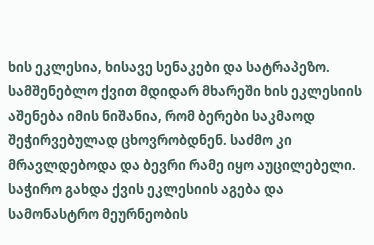ხის ეკლესია, ხისავე სენაკები და სატრაპეზო. სამშენებლო ქვით მდიდარ მხარეში ხის ეკლესიის აშენება იმის ნიშანია, რომ ბერები საკმაოდ შეჭირვებულად ცხოვრობდნენ. საძმო კი მრავლდებოდა და ბევრი რამე იყო აუცილებელი. საჭირო გახდა ქვის ეკლესიის აგება და სამონასტრო მეურნეობის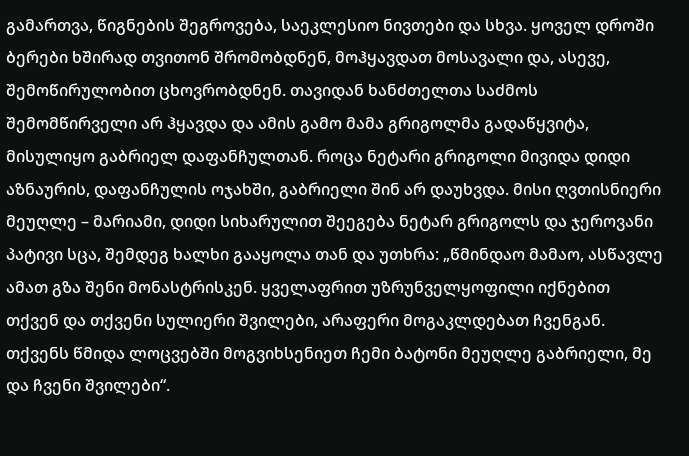გამართვა, წიგნების შეგროვება, საეკლესიო ნივთები და სხვა. ყოველ დროში ბერები ხშირად თვითონ შრომობდნენ, მოჰყავდათ მოსავალი და, ასევე, შემოწირულობით ცხოვრობდნენ. თავიდან ხანძთელთა საძმოს შემომწირველი არ ჰყავდა და ამის გამო მამა გრიგოლმა გადაწყვიტა, მისულიყო გაბრიელ დაფანჩულთან. როცა ნეტარი გრიგოლი მივიდა დიდი აზნაურის, დაფანჩულის ოჯახში, გაბრიელი შინ არ დაუხვდა. მისი ღვთისნიერი მეუღლე – მარიამი, დიდი სიხარულით შეეგება ნეტარ გრიგოლს და ჯეროვანი პატივი სცა, შემდეგ ხალხი გააყოლა თან და უთხრა: „წმინდაო მამაო, ასწავლე ამათ გზა შენი მონასტრისკენ. ყველაფრით უზრუნველყოფილი იქნებით თქვენ და თქვენი სულიერი შვილები, არაფერი მოგაკლდებათ ჩვენგან. თქვენს წმიდა ლოცვებში მოგვიხსენიეთ ჩემი ბატონი მეუღლე გაბრიელი, მე და ჩვენი შვილები“.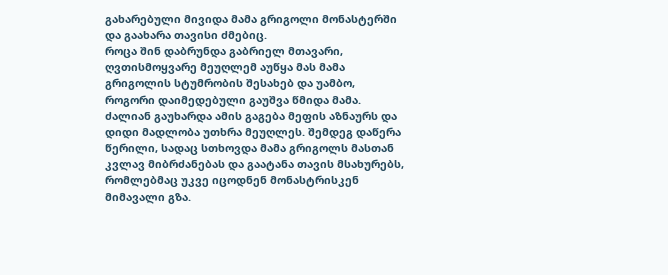გახარებული მივიდა მამა გრიგოლი მონასტერში და გაახარა თავისი ძმებიც.
როცა შინ დაბრუნდა გაბრიელ მთავარი, ღვთისმოყვარე მეუღლემ აუწყა მას მამა გრიგოლის სტუმრობის შესახებ და უამბო, როგორი დაიმედებული გაუშვა წმიდა მამა. ძალიან გაუხარდა ამის გაგება მეფის აზნაურს და დიდი მადლობა უთხრა მეუღლეს. შემდეგ დაწერა წერილი, სადაც სთხოვდა მამა გრიგოლს მასთან კვლავ მიბრძანებას და გაატანა თავის მსახურებს, რომლებმაც უკვე იცოდნენ მონასტრისკენ მიმავალი გზა.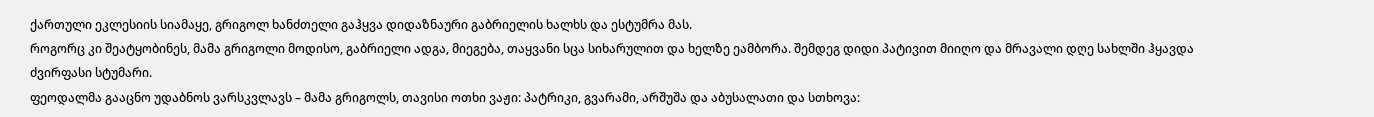ქართული ეკლესიის სიამაყე, გრიგოლ ხანძთელი გაჰყვა დიდაზნაური გაბრიელის ხალხს და ესტუმრა მას.
როგორც კი შეატყობინეს, მამა გრიგოლი მოდისო, გაბრიელი ადგა, მიეგება, თაყვანი სცა სიხარულით და ხელზე ეამბორა. შემდეგ დიდი პატივით მიიღო და მრავალი დღე სახლში ჰყავდა ძვირფასი სტუმარი.
ფეოდალმა გააცნო უდაბნოს ვარსკვლავს – მამა გრიგოლს, თავისი ოთხი ვაჟი: პატრიკი, გვარამი, არშუშა და აბუსალათი და სთხოვა: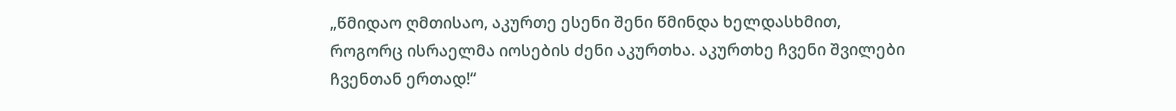„წმიდაო ღმთისაო, აკურთე ესენი შენი წმინდა ხელდასხმით, როგორც ისრაელმა იოსების ძენი აკურთხა. აკურთხე ჩვენი შვილები ჩვენთან ერთად!“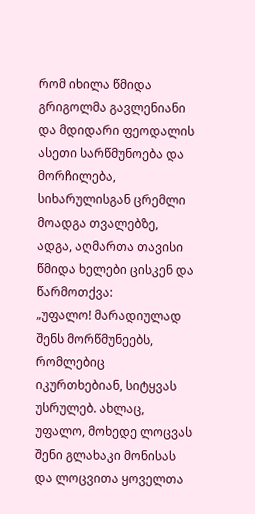რომ იხილა წმიდა გრიგოლმა გავლენიანი და მდიდარი ფეოდალის ასეთი სარწმუნოება და მორჩილება, სიხარულისგან ცრემლი მოადგა თვალებზე, ადგა, აღმართა თავისი წმიდა ხელები ცისკენ და წარმოთქვა:
„უფალო! მარადიულად შენს მორწმუნეებს, რომლებიც იკურთხებიან, სიტყვას უსრულებ. ახლაც, უფალო, მოხედე ლოცვას შენი გლახაკი მონისას და ლოცვითა ყოველთა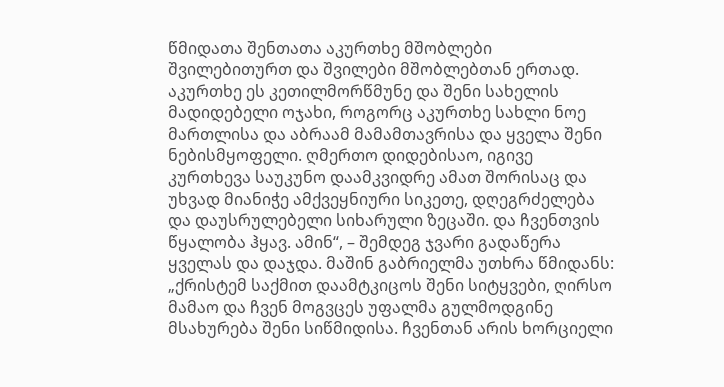წმიდათა შენთათა აკურთხე მშობლები შვილებითურთ და შვილები მშობლებთან ერთად. აკურთხე ეს კეთილმორწმუნე და შენი სახელის მადიდებელი ოჯახი, როგორც აკურთხე სახლი ნოე მართლისა და აბრაამ მამამთავრისა და ყველა შენი ნებისმყოფელი. ღმერთო დიდებისაო, იგივე კურთხევა საუკუნო დაამკვიდრე ამათ შორისაც და უხვად მიანიჭე ამქვეყნიური სიკეთე, დღეგრძელება და დაუსრულებელი სიხარული ზეცაში. და ჩვენთვის წყალობა ჰყავ. ამინ“, – შემდეგ ჯვარი გადაწერა ყველას და დაჯდა. მაშინ გაბრიელმა უთხრა წმიდანს:
„ქრისტემ საქმით დაამტკიცოს შენი სიტყვები, ღირსო მამაო და ჩვენ მოგვცეს უფალმა გულმოდგინე მსახურება შენი სიწმიდისა. ჩვენთან არის ხორციელი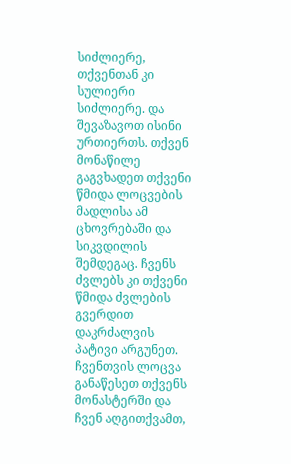სიძლიერე, თქვენთან კი სულიერი სიძლიერე. და შევაზავოთ ისინი ურთიერთს. თქვენ მონაწილე გაგვხადეთ თქვენი წმიდა ლოცვების მადლისა ამ ცხოვრებაში და სიკვდილის შემდეგაც. ჩვენს ძვლებს კი თქვენი წმიდა ძვლების გვერდით დაკრძალვის პატივი არგუნეთ. ჩვენთვის ლოცვა განაწესეთ თქვენს მონასტერში და ჩვენ აღგითქვამთ,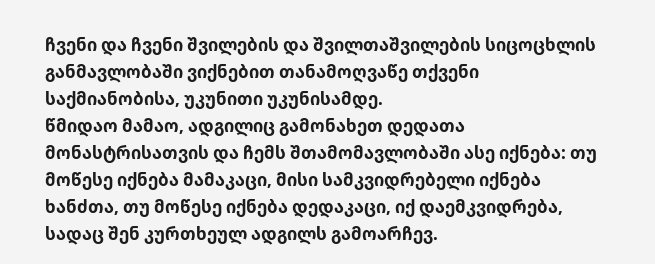ჩვენი და ჩვენი შვილების და შვილთაშვილების სიცოცხლის განმავლობაში ვიქნებით თანამოღვაწე თქვენი საქმიანობისა, უკუნითი უკუნისამდე.
წმიდაო მამაო, ადგილიც გამონახეთ დედათა მონასტრისათვის და ჩემს შთამომავლობაში ასე იქნება: თუ მოწესე იქნება მამაკაცი, მისი სამკვიდრებელი იქნება ხანძთა, თუ მოწესე იქნება დედაკაცი, იქ დაემკვიდრება, სადაც შენ კურთხეულ ადგილს გამოარჩევ.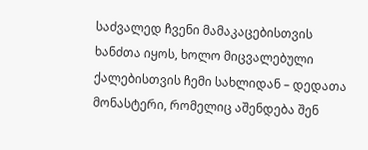საძვალედ ჩვენი მამაკაცებისთვის ხანძთა იყოს, ხოლო მიცვალებული ქალებისთვის ჩემი სახლიდან – დედათა მონასტერი, რომელიც აშენდება შენ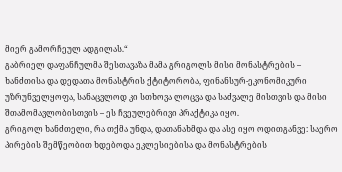მიერ გამორჩეულ ადგილას.“
გაბრიელ დაფანჩულმა შესთავაზა მამა გრიგოლს მისი მონასტრების – ხანძთისა და დედათა მონასტრის ქტიტორობა, ფინანსურ-ეკონომიკური უზრუნველყოფა, სანაცვლოდ კი სთხოვა ლოცვა და საძვალე მისთვის და მისი შთამომავლობისთვის – ეს ჩვეულებრივი პრაქტიკა იყო.
გრიგოლ ხანძთელი, რა თქმა უნდა, დათანახმდა და ასე იყო ოდითგანვე: საერო პირების შემწეობით ხდებოდა ეკლესიებისა და მონასტრების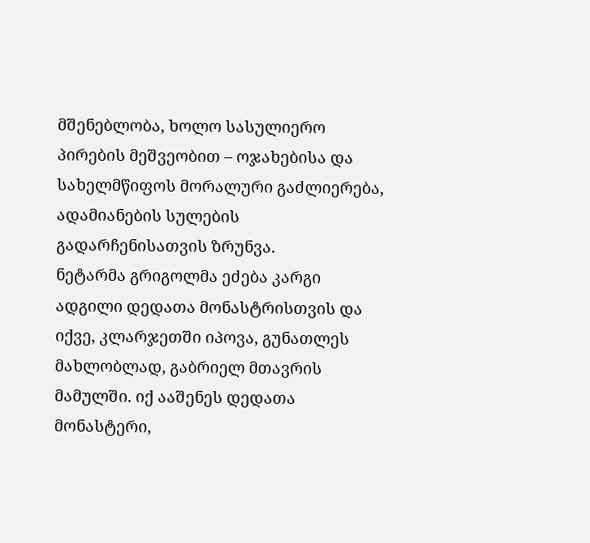მშენებლობა, ხოლო სასულიერო პირების მეშვეობით – ოჯახებისა და სახელმწიფოს მორალური გაძლიერება, ადამიანების სულების გადარჩენისათვის ზრუნვა.
ნეტარმა გრიგოლმა ეძება კარგი ადგილი დედათა მონასტრისთვის და იქვე, კლარჯეთში იპოვა, გუნათლეს მახლობლად, გაბრიელ მთავრის მამულში. იქ ააშენეს დედათა მონასტერი,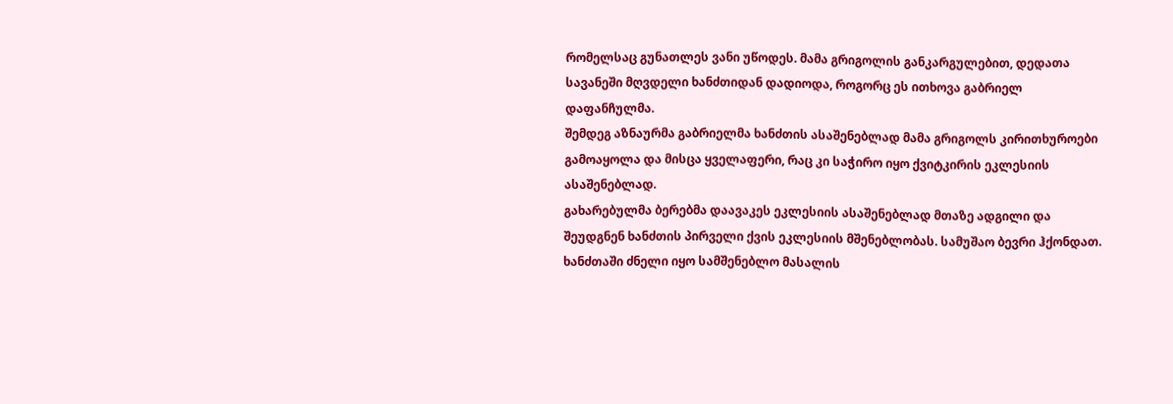რომელსაც გუნათლეს ვანი უწოდეს. მამა გრიგოლის განკარგულებით, დედათა სავანეში მღვდელი ხანძთიდან დადიოდა, როგორც ეს ითხოვა გაბრიელ დაფანჩულმა.
შემდეგ აზნაურმა გაბრიელმა ხანძთის ასაშენებლად მამა გრიგოლს კირითხუროები გამოაყოლა და მისცა ყველაფერი, რაც კი საჭირო იყო ქვიტკირის ეკლესიის ასაშენებლად.
გახარებულმა ბერებმა დაავაკეს ეკლესიის ასაშენებლად მთაზე ადგილი და შეუდგნენ ხანძთის პირველი ქვის ეკლესიის მშენებლობას. სამუშაო ბევრი ჰქონდათ. ხანძთაში ძნელი იყო სამშენებლო მასალის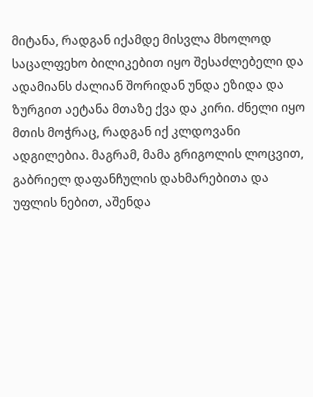მიტანა, რადგან იქამდე მისვლა მხოლოდ საცალფეხო ბილიკებით იყო შესაძლებელი და ადამიანს ძალიან შორიდან უნდა ეზიდა და ზურგით აეტანა მთაზე ქვა და კირი. ძნელი იყო მთის მოჭრაც, რადგან იქ კლდოვანი ადგილებია. მაგრამ, მამა გრიგოლის ლოცვით, გაბრიელ დაფანჩულის დახმარებითა და უფლის ნებით, აშენდა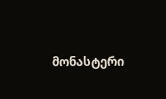მონასტერი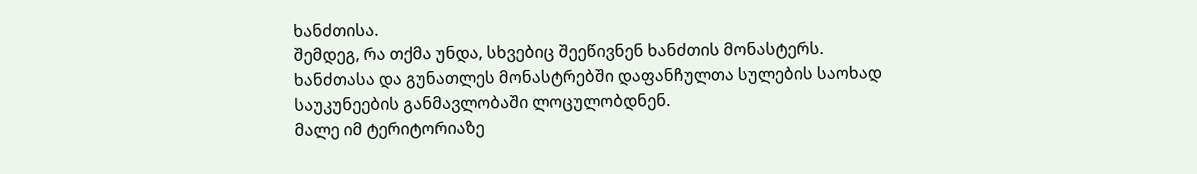ხანძთისა.
შემდეგ, რა თქმა უნდა, სხვებიც შეეწივნენ ხანძთის მონასტერს.
ხანძთასა და გუნათლეს მონასტრებში დაფანჩულთა სულების საოხად საუკუნეების განმავლობაში ლოცულობდნენ.
მალე იმ ტერიტორიაზე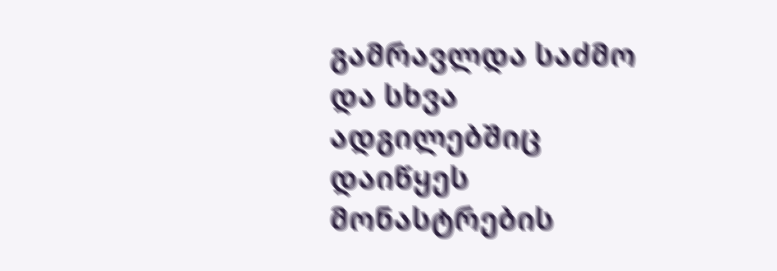გამრავლდა საძმო და სხვა ადგილებშიც დაიწყეს მონასტრების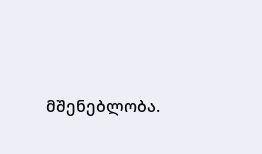მშენებლობა.